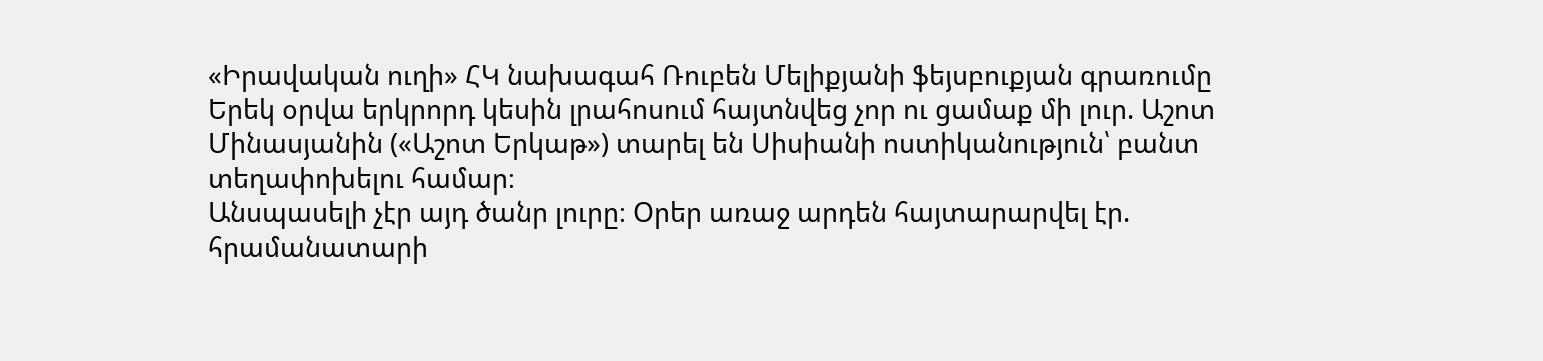«Իրավական ուղի» ՀԿ նախագահ Ռուբեն Մելիքյանի ֆեյսբուքյան գրառումը
Երեկ օրվա երկրորդ կեսին լրահոսում հայտնվեց չոր ու ցամաք մի լուր. Աշոտ Մինասյանին («Աշոտ Երկաթ») տարել են Սիսիանի ոստիկանություն՝ բանտ տեղափոխելու համար։
Անսպասելի չէր այդ ծանր լուրը։ Օրեր առաջ արդեն հայտարարվել էր. հրամանատարի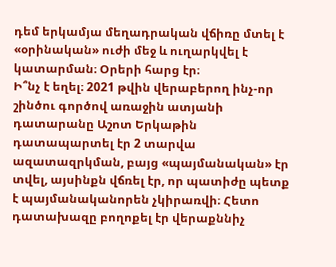դեմ երկամյա մեղադրական վճիռը մտել է «օրինական» ուժի մեջ և ուղարկվել է կատարման։ Օրերի հարց էր։
Ի՞նչ է եղել։ 2021 թվին վերաբերող ինչ-որ շինծու գործով առաջին ատյանի դատարանը Աշոտ Երկաթին դատապարտել էր 2 տարվա ազատազրկման, բայց «պայմանական» էր տվել, այսինքն վճռել էր, որ պատիժը պետք է պայմանականորեն չկիրառվի։ Հետո դատախազը բողոքել էր վերաքննիչ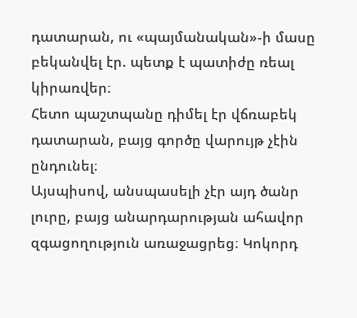դատարան, ու «պայմանական»-ի մասը բեկանվել էր. պետք է պատիժը ռեալ կիրառվեր։
Հետո պաշտպանը դիմել էր վճռաբեկ դատարան, բայց գործը վարույթ չէին ընդունել։
Այսպիսով, անսպասելի չէր այդ ծանր լուրը, բայց անարդարության ահավոր զգացողություն առաջացրեց։ Կոկորդ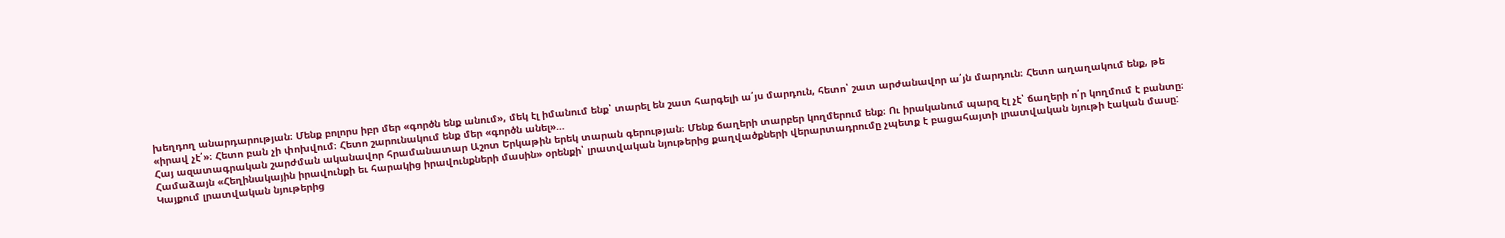խեղդող անարդարության։ Մենք բոլորս իբր մեր «գործն ենք անում», մեկ էլ իմանում ենք՝ տարել են շատ հարգելի ա՛յս մարդուն, հետո՝ շատ արժանավոր ա՛յն մարդուն։ Հետո աղաղակում ենք, թե «իրավ չէ՛»։ Հետո բան չի փոխվում։ Հետո շարունակում ենք մեր «գործն անել»…
Հայ ազատագրական շարժման ականավոր հրամանատար Աշոտ Երկաթին երեկ տարան գերության։ Մենք ճաղերի տարբեր կողմերում ենք։ Ու իրականում պարզ էլ չէ՝ ճաղերի ո՛ր կողմում է բանտը։
Համաձայն «Հեղինակային իրավունքի եւ հարակից իրավունքների մասին» օրենքի՝ լրատվական նյութերից քաղվածքների վերարտադրումը չպետք է բացահայտի լրատվական նյութի էական մասը: Կայքում լրատվական նյութերից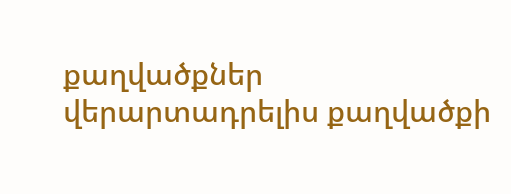քաղվածքներ վերարտադրելիս քաղվածքի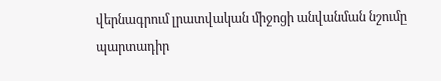վերնագրում լրատվական միջոցի անվանման նշումը պարտադիր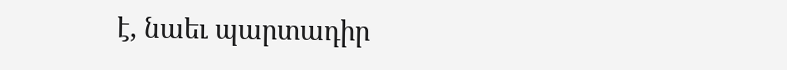է, նաեւ պարտադիր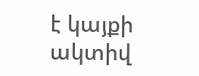է կայքի ակտիվ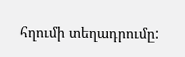հղումի տեղադրումը: